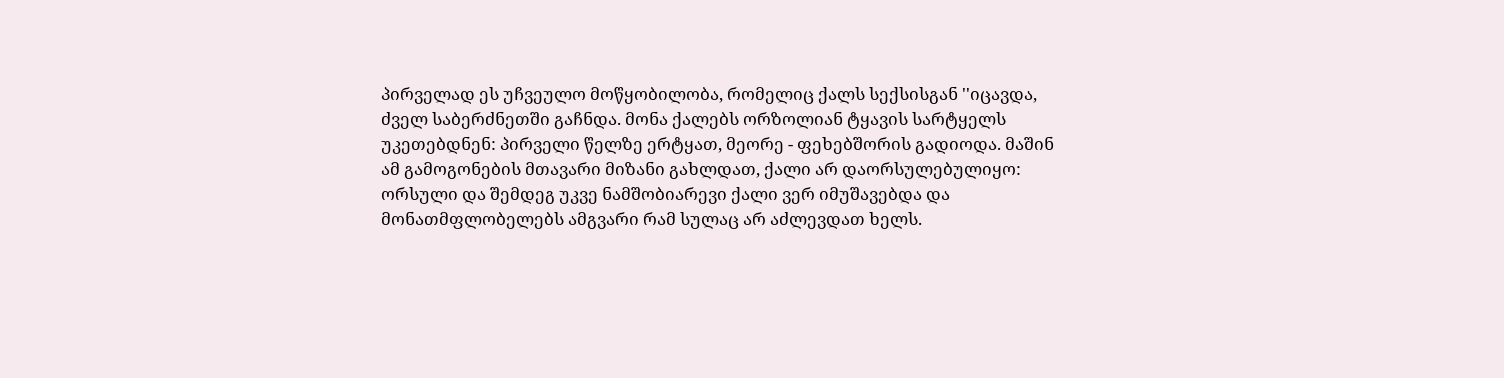პირველად ეს უჩვეულო მოწყობილობა, რომელიც ქალს სექსისგან ''იცავდა, ძველ საბერძნეთში გაჩნდა. მონა ქალებს ორზოლიან ტყავის სარტყელს უკეთებდნენ: პირველი წელზე ერტყათ, მეორე - ფეხებშორის გადიოდა. მაშინ ამ გამოგონების მთავარი მიზანი გახლდათ, ქალი არ დაორსულებულიყო: ორსული და შემდეგ უკვე ნამშობიარევი ქალი ვერ იმუშავებდა და მონათმფლობელებს ამგვარი რამ სულაც არ აძლევდათ ხელს.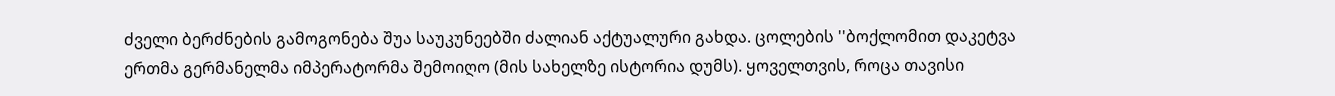ძველი ბერძნების გამოგონება შუა საუკუნეებში ძალიან აქტუალური გახდა. ცოლების ''ბოქლომით დაკეტვა ერთმა გერმანელმა იმპერატორმა შემოიღო (მის სახელზე ისტორია დუმს). ყოველთვის, როცა თავისი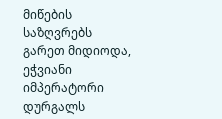მიწების საზღვრებს გარეთ მიდიოდა, ეჭვიანი იმპერატორი დურგალს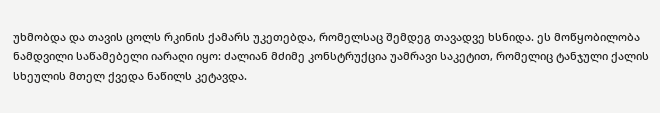უხმობდა და თავის ცოლს რკინის ქამარს უკეთებდა, რომელსაც შემდეგ თავადვე ხსნიდა. ეს მოწყობილობა ნამდვილი საწამებელი იარაღი იყო: ძალიან მძიმე კონსტრუქცია უამრავი საკეტით, რომელიც ტანჯული ქალის სხეულის მთელ ქვედა ნაწილს კეტავდა.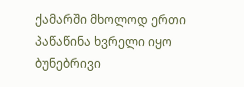ქამარში მხოლოდ ერთი პაწაწინა ხვრელი იყო ბუნებრივი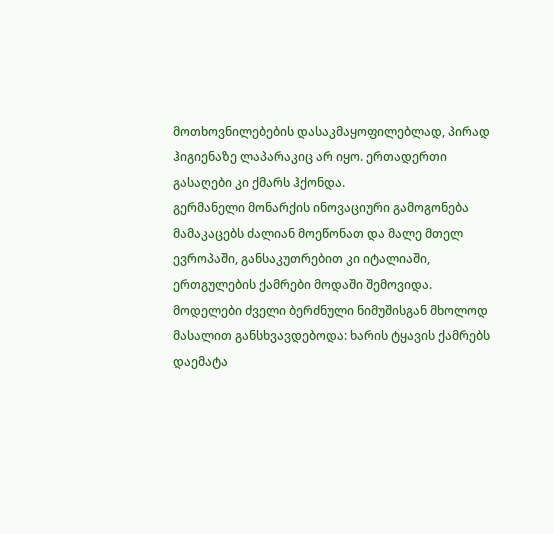მოთხოვნილებების დასაკმაყოფილებლად, პირად ჰიგიენაზე ლაპარაკიც არ იყო. ერთადერთი გასაღები კი ქმარს ჰქონდა.
გერმანელი მონარქის ინოვაციური გამოგონება მამაკაცებს ძალიან მოეწონათ და მალე მთელ ევროპაში, განსაკუთრებით კი იტალიაში, ერთგულების ქამრები მოდაში შემოვიდა. მოდელები ძველი ბერძნული ნიმუშისგან მხოლოდ მასალით განსხვავდებოდა: ხარის ტყავის ქამრებს დაემატა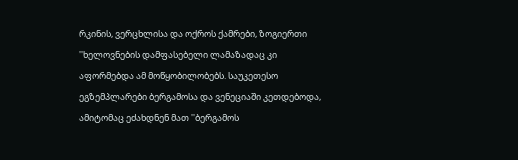რკინის, ვერცხლისა და ოქროს ქამრები, ზოგიერთი ''ხელოვნების დამფასებელი ლამაზადაც კი აფორმებდა ამ მოწყობილობებს. საუკეთესო ეგზემპლარები ბერგამოსა და ვენეციაში კეთდებოდა, ამიტომაც ეძახდნენ მათ ''ბერგამოს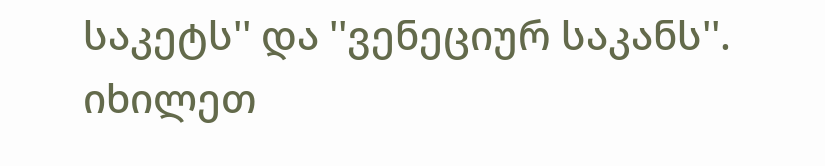საკეტს'' და ''ვენეციურ საკანს''.
იხილეთ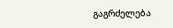გაგრძელება